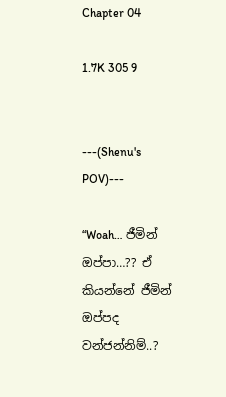Chapter 04

1.7K 305 9


---(Shenu's POV)---

“Woah… ජීමින් ඔප්පා…?? ඒ කියන්නේ ජීමින් ඔප්පද වන්ජන්නිම්..?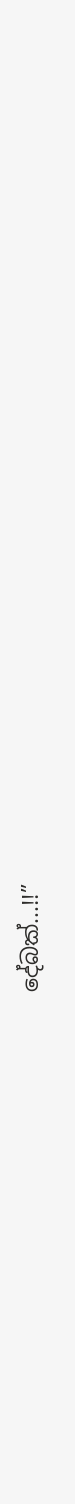දේබක්...!!”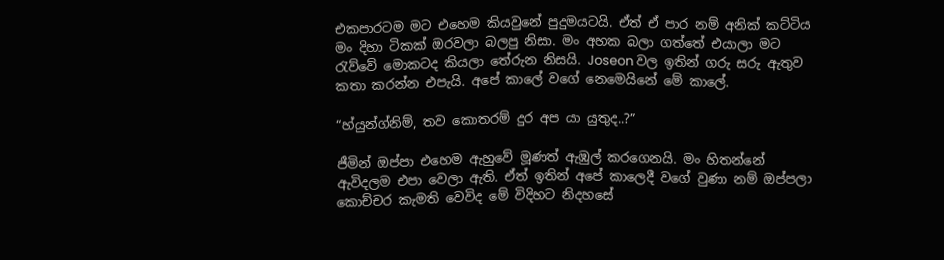එකපාරටම මට එහෙම කියවුනේ පුදුමයටයි. ඒත් ඒ පාර නම් අනික් කට්ටිය මං දිහා ටිකක් ඔරවලා බලපු නිසා. මං අහක බලා ගත්තේ එයාලා මට රැව්වේ මොකටද කියලා තේරුන නිසයි. Joseon වල ඉතින් ගරු සරු ඇතුව කතා කරන්න එපැයි. අපේ කාලේ වගේ නෙමෙයිනේ මේ කාලේ.

“හ්යුන්ග්නිම්, තව කොතරම් දුර අප යා යුතුද..?”

ජීමින් ඔප්පා එහෙම ඇහුවේ මූණත් ඇඹුල් කරගෙනයි. මං හිතන්නේ ඇවිදලම එපා වෙලා ඇති. ඒත් ඉතින් අපේ කාලෙදී වගේ වුණා නම් ඔප්පලා කොච්චර කැමති වෙවිද මේ විදිහට නිදහසේ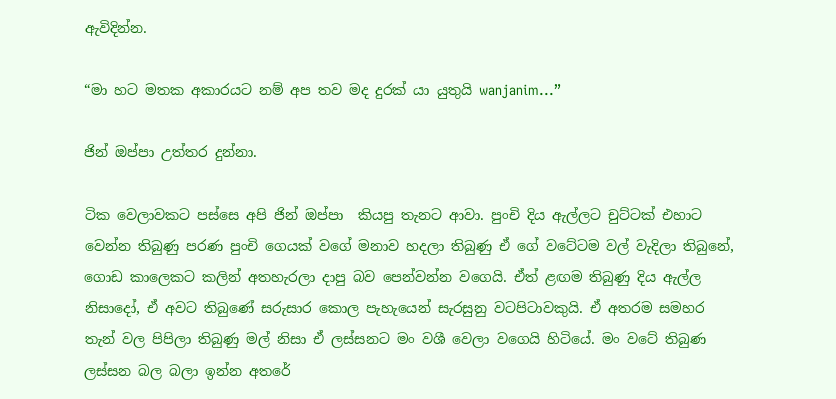ඇවිදින්න.

“මා හට මතක අකාරයට නම් අප තව මද දුරක් යා යුතුයි wanjanim...”

ජින් ඔප්පා උත්තර දුන්නා.

ටික වෙලාවකට පස්සෙ අපි ජින් ඔප්පා  කියපු තැනට ආවා. පුංචි දිය ඇල්ලට චුට්ටක් එහාට වෙන්න තිබුණු පරණ පුංචි ගෙයක් වගේ මනාව හදලා තිබුණු ඒ ගේ වටේටම වල් වැදිලා තිබුනේ, ගොඩ කාලෙකට කලින් අතහැරලා දාපු බව පෙන්වන්න වගෙයි. ඒත් ළඟම තිබුණු දිය ඇල්ල නිසාදෝ, ඒ අවට තිබුණේ සරුසාර කොල පැහැයෙන් සැරසුනු වටපිටාවකුයි. ඒ අතරම සමහර තැන් වල පිපිලා තිබුණු මල් නිසා ඒ ලස්සනට මං වශී වෙලා වගෙයි හිටියේ. මං වටේ තිබුණ ලස්සන බල බලා ඉන්න අතරේ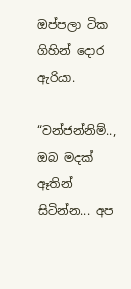ඔප්පලා ටික ගිහින් දොර ඇරියා.

“වන්ජන්නිම්.., ඔබ මදක් ඈතින් සිටින්න... අප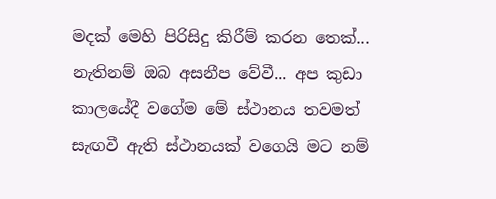මදක් මෙහි පිරිසිදු කිරීම් කරන තෙක්... නැතිනම් ඔබ අසනීප වේවී... අප කුඩා කාලයේදී වගේම මේ ස්ථානය තවමත් සැඟවී ඇති ස්ථානයක් වගෙයි මට නම්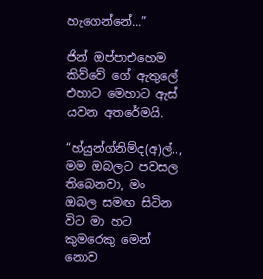හැගෙන්නේ...”

ජින් ඔප්පාඑහෙම  කිව්වේ ගේ ඇතුලේ එහාට මෙහාට ඇස් යවන අතරේමයි.

“හ්යුන්ග්නිම්ද(අ)ල්.., මම ඔබලට පවසල තිබෙනවා, මං ඔබල සමඟ සිටින විට මා හට කුමරෙකු මෙන් නොව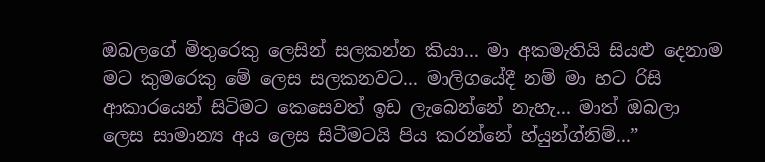ඔබලගේ මිතුරෙකු ලෙසින් සලකන්න කියා... මා අකමැතියි සියළු දෙනාම මට කුමරෙකු මේ ලෙස සලකනවට... මාලිගයේදී නම් මා හට රිසි ආකාරයෙන් සිටිමට කෙසෙවත් ඉඩ ලැබෙන්නේ නැහැ... මාත් ඔබලා ලෙස සාමාන්‍ය අය ලෙස සිටීමටයි පිය කරන්නේ හ්යුන්ග්නිම්...”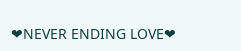❤NEVER ENDING LOVE❤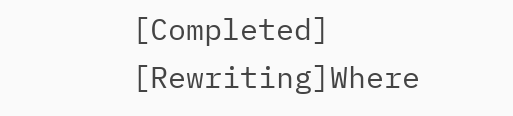[Completed] [Rewriting]Where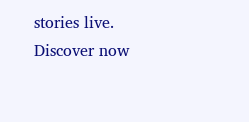stories live. Discover now